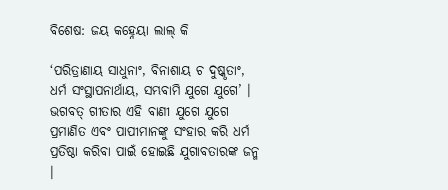ବିଶେଷ: ଜୟ କହ୍ନେୟା ଲାଲ୍ କି

‘ପରିତ୍ରାଣାୟ ସାଧୁନାଂ, ବିନାଶାୟ ଚ ଦୁଷ୍କୃତାଂ, ଧର୍ମ ସଂସ୍ଥାପନାର୍ଥାୟ, ସମ୍ଭବାମି ଯୁଗେ ଯୁଗେ’ । ଭଗବତ୍ ଗୀତାର ଏହି ବାଣୀ ଯୁଗେ ଯୁଗେ ପ୍ରମାଣିତ ଏବଂ ପାପୀମାନଙ୍କୁ ସଂହାର କରି ଧର୍ମ ପ୍ରତିଷ୍ଠା କରିବା ପାଇଁ ହୋଇଛି ଯୁଗାବତାରଙ୍କ ଜନ୍ମ ।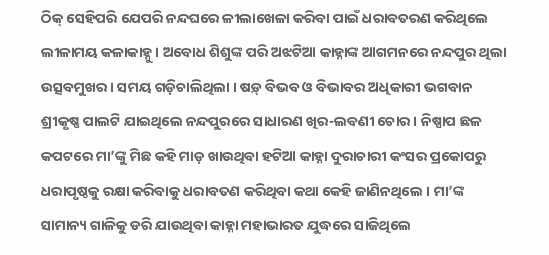ଠିକ୍ ସେହିପରି ଯେପରି ନନ୍ଦଘରେ ଳୀଲାଖେଳା କରିବା ପାଇଁ ଧରାବତରଣ କରିଥିଲେ ଲୀଳାମୟ କଳାକାହ୍ନୁ । ଅବୋଧ ଶିଶୁଙ୍କ ପରି ଅଝଟିଆ କାହ୍ନାଙ୍କ ଆଗମନରେ ନନ୍ଦପୁର ଥିଲା ଉତ୍ସବମୁଖର । ସମୟ ଗଡ଼ିଚାଲିଥିଲା । ଷଡ଼୍ ବିଭବ ଓ ବିଭାବର ଅଧିକାରୀ ଭଗବାନ ଶ୍ରୀକୃଷ୍ଣ ପାଲଟି ଯାଇଥିଲେ ନନ୍ଦପୁରରେ ସାଧାରଣ ଖିର-ଲବଣୀ ଚୋର । ନିଷ୍ପାପ ଛଳ କପଟରେ ମା’ଙ୍କୁ ମିଛ କହି ମାଡ଼ ଖାଉଥିବା ହଟିଆ କାହ୍ନା ଦୁରାଚାରୀ କଂସର ପ୍ରକୋପରୁ ଧରାପୃଷ୍ଠକୁ ରକ୍ଷା କରିବାକୁ ଧରାବତଣ କରିଥିବା କଥା କେହି ଜାଣିନଥିଲେ । ମା’ଙ୍କ ସାମାନ୍ୟ ଗାଳିକୁ ଡରି ଯାଉଥିବା କାହ୍ନା ମହାଭାରତ ଯୁଦ୍ଧରେ ସାଜିଥିଲେ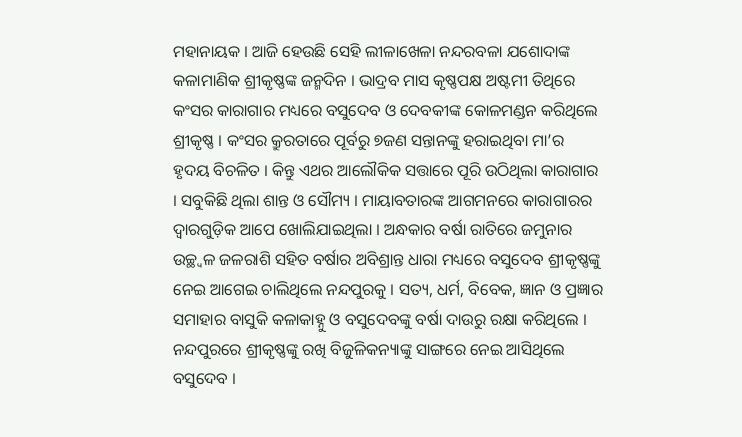ମହାନାୟକ । ଆଜି ହେଉଛି ସେହି ଲୀଳାଖେଳା ନନ୍ଦରବଳା ଯଶୋଦାଙ୍କ କଳାମାଣିକ ଶ୍ରୀକୃଷ୍ଣଙ୍କ ଜନ୍ମଦିନ । ଭାଦ୍ରବ ମାସ କୃଷ୍ଣପକ୍ଷ ଅଷ୍ଟମୀ ତିଥିରେ କଂସର କାରାଗାର ମଧ୍ୟରେ ବସୁଦେବ ଓ ଦେବକୀଙ୍କ କୋଳମଣ୍ଡନ କରିଥିଲେ ଶ୍ରୀକୃଷ୍ଣ । କଂସର କ୍ରୁରତାରେ ପୂର୍ବରୁ ୭ଜଣ ସନ୍ତାନଙ୍କୁ ହରାଇଥିବା ମା’ର ହୃଦୟ ବିଚଳିତ । କିନ୍ତୁ ଏଥର ଆଲୌକିକ ସତ୍ତାରେ ପୂରି ଉଠିଥିଲା କାରାଗାର । ସବୁକିଛି ଥିଲା ଶାନ୍ତ ଓ ସୌମ୍ୟ । ମାୟାବତାରଙ୍କ ଆଗମନରେ କାରାଗାରର ଦ୍ୱାରଗୁଡ଼ିକ ଆପେ ଖୋଲିଯାଇଥିଲା । ଅନ୍ଧକାର ବର୍ଷା ରାତିରେ ଜମୁନାର ଉଚ୍ଛ୍ୱଳ ଜଳରାଶି ସହିତ ବର୍ଷାର ଅବିଶ୍ରାନ୍ତ ଧାରା ମଧ୍ୟରେ ବସୁଦେବ ଶ୍ରୀକୃଷ୍ଣଙ୍କୁ ନେଇ ଆଗେଇ ଚାଲିଥିଲେ ନନ୍ଦପୁରକୁ । ସତ୍ୟ, ଧର୍ମ, ବିବେକ, ଜ୍ଞାନ ଓ ପ୍ରଜ୍ଞାର ସମାହାର ବାସୁକି କଳାକାହ୍ନୁ ଓ ବସୁଦେବଙ୍କୁ ବର୍ଷା ଦାଉରୁ ରକ୍ଷା କରିଥିଲେ । ନନ୍ଦପୁରରେ ଶ୍ରୀକୃଷ୍ଣଙ୍କୁ ରଖି ବିଜୁଳିକନ୍ୟାଙ୍କୁ ସାଙ୍ଗରେ ନେଇ ଆସିଥିଲେ ବସୁଦେବ ।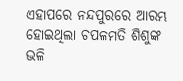ଏହାପରେ ନନ୍ଦପୁରରେ ଆରମ୍ଭ ହୋଇଥିଲା ଚପଳମତି ଶିଶୁଙ୍କ ଭଳି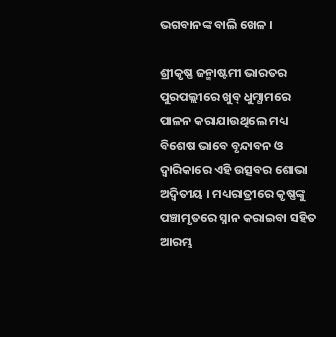ଭଗବାନଙ୍କ ବାଲି ଖେଳ ।

ଶ୍ରୀକୃଷ୍ଣ ଜନ୍ମାଷ୍ଟମୀ ଭାରତର ପୁରପଲ୍ଲୀରେ ଖୁବ୍ ଧୁମ୍ଧାମରେ ପାଳନ କରାଯାଉଥିଲେ ମଧ୍ୟ ବିଶେଷ ଭାବେ ବୃନ୍ଦାବନ ଓ ଦ୍ୱାରିକାରେ ଏହି ଉତ୍ସବର ଶୋଭା ଅଦ୍ୱିତୀୟ । ମଧ୍ୟରାତ୍ରୀରେ କୃଷ୍ଣଙ୍କୁ ପଞ୍ଚାମୃତରେ ସ୍ନାନ କରାଇବା ସହିତ ଆରମ୍ଭ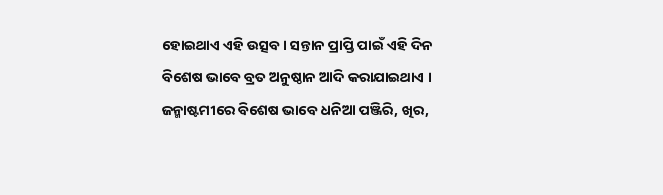ହୋଇଥାଏ ଏହି ଉତ୍ସବ । ସନ୍ତାନ ପ୍ରାପ୍ତି ପାଇଁ ଏହି ଦିନ ବିଶେଷ ଭାବେ ବ୍ରତ ଅନୁଷ୍ଠାନ ଆଦି କରାଯାଇଥାଏ । ଜନ୍ମାଷ୍ଟମୀରେ ବିଶେଷ ଭାବେ ଧନିଆ ପଞ୍ଜିରି, ଖିର,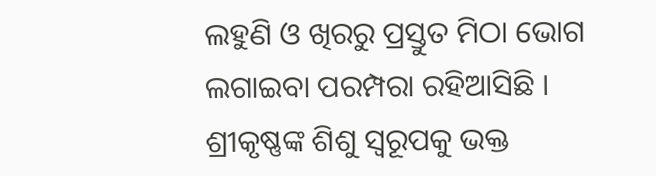ଲହୁଣି ଓ ଖିରରୁ ପ୍ରସ୍ତୁତ ମିଠା ଭୋଗ ଲଗାଇବା ପରମ୍ପରା ରହିଆସିଛି । ଶ୍ରୀକୃଷ୍ଣଙ୍କ ଶିଶୁ ସ୍ୱରୂପକୁ ଭକ୍ତ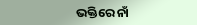ଭକ୍ତିରେ ନାଁ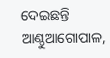ଦେଇଛନ୍ତି ଆଣ୍ଠୁଆଗୋପାଳ,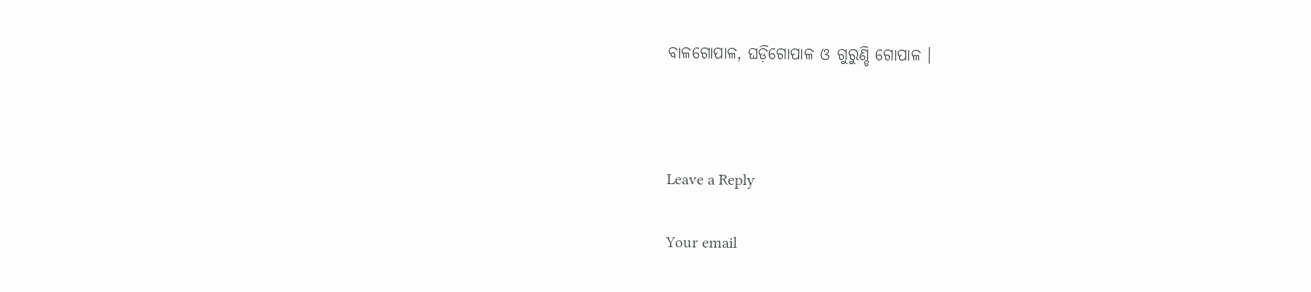ବାଳଗୋପାଳ, ଘଡ଼ିଗୋପାଳ ଓ ଗୁରୁଣ୍ଡି ଗୋପାଳ ।



Leave a Reply

Your email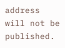address will not be published.